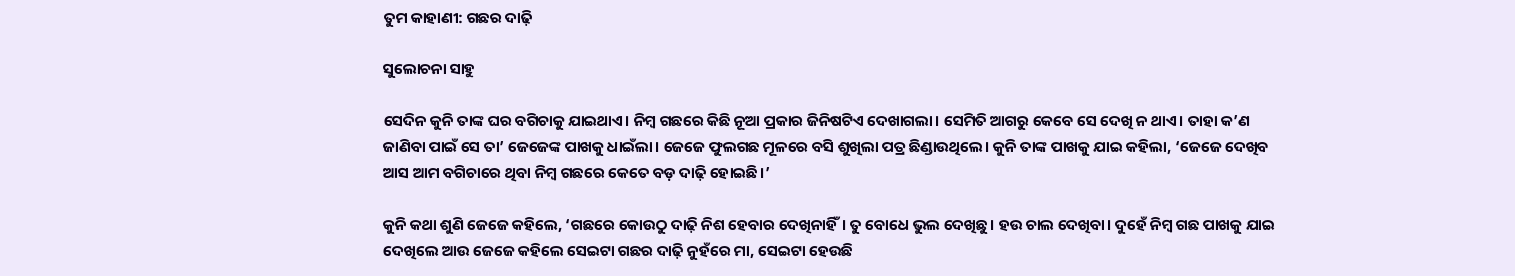ତୁମ କାହାଣୀ: ଗଛର ଦାଢ଼ି

ସୁଲୋଚନା ସାହୁ

ସେଦିନ କୁନି ତାଙ୍କ ଘର ବଗିଚାକୁ ଯାଇଥାଏ। ନିମ୍ବ ଗଛରେ କିଛି ନୂଆ ପ୍ରକାର ଜିନିଷଟିଏ ଦେଖାଗଲା। ସେମିତି ଆଗରୁ କେବେ ସେ ଦେଖି ନ ଥାଏ। ତାହା କ’ଣ ଜାଣିବା ପାଇଁ ସେ ତା’ ଜେଜେଙ୍କ ପାଖକୁ ଧାଇଁଲା। ଜେଜେ ଫୁଲଗଛ ମୂଳରେ ବସି ଶୁଖିଲା ପତ୍ର ଛିଣ୍ଡାଉଥିଲେ। କୁନି ତାଙ୍କ ପାଖକୁ ଯାଇ କହିଲା, ‘ଜେଜେ ଦେଖିବ ଆସ ଆମ ବଗିଚାରେ ଥିବା ନିମ୍ବ ଗଛରେ କେତେ ବଡ଼ ଦାଢ଼ି ହୋଇଛି।’

କୁନି କଥା ଶୁଣି ଜେଜେ କହିଲେ, ‘ଗଛରେ କୋଉଠୁ ଦାଢ଼ି ନିଶ ହେବାର ଦେଖିନାହିଁ। ତୁ ବୋଧେ ଭୁଲ ଦେଖିଛୁ। ହଉ ଚାଲ ଦେଖିବା। ଦୁହେଁ ନିମ୍ବ ଗଛ ପାଖକୁ ଯାଇ ଦେଖିଲେ ଆଉ ଜେଜେ କହିଲେ ସେଇଟା ଗଛର ଦାଢ଼ି ନୁହଁରେ ମା, ସେଇଟା ହେଉଛି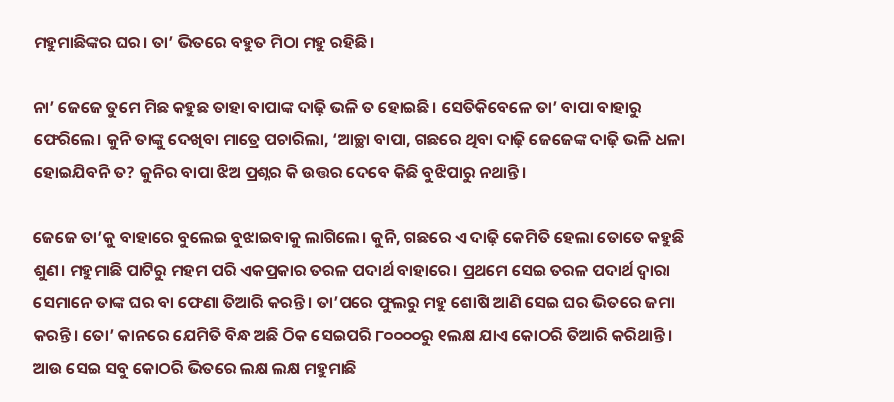ମହୁମାଛିଙ୍କର ଘର। ତା’ ଭିତରେ ‌ବହୁତ ମିଠା ମହୁ ରହିଛି।

ନା’ ଜେଜେ ତୁମେ ମିଛ କହୁଛ ତାହା ବାପାଙ୍କ ଦାଢ଼ି ଭଳି ତ ହୋଇଛି। ସେତିକିବେଳେ ତା’ ବାପା ବାହାରୁ ଫେରିଲେ। କୁନି ତାଙ୍କୁ ଦେଖିବା ମାତ୍ରେ ପଚାରିଲା, ‘ଆଚ୍ଛା ବାପା, ଗଛରେ ଥିବା ଦାଢ଼ି ଜେଜେଙ୍କ ଦାଢ଼ି ଭଳି ଧଳା ହୋଇଯିବନି ତ? କୁନିର ବାପା ଝିଅ ପ୍ରଶ୍ନର କି ଉତ୍ତର ଦେବେ କିଛି ବୁଝିପାରୁ ନଥାନ୍ତି।

ଜେଜେ ତା’କୁ ବାହାରେ ବୁଲେଇ ବୁଝାଇବାକୁ ଲା‌ଗିଲେ। କୁନି, ଗଛରେ ଏ ଦାଢ଼ି କେମିତି ହେଲା ତୋତେ କହୁଛି ଶୁଣ। ମହୁମାଛି ପାଟିରୁ ମହମ ପରି ଏକପ୍ରକାର ତରଳ ପଦାର୍ଥ ବାହାରେ। ପ୍ରଥମେ ସେଇ ତରଳ ପଦାର୍ଥ ଦ୍ବାରା ସେମାନେ ତାଙ୍କ ଘର ବା ଫେଣା ତିଆରି କରନ୍ତି। ତା’ପରେ ଫୁଲରୁ ମହୁ ଶୋଷି ଆଣି ସେଇ ଘର ଭିତରେ ଜମା କରନ୍ତି। ତୋ’ କାନରେ ଯେମିତି ବିନ୍ଧ ଅଛି ଠିକ ସେଇପରି ୮୦୦୦୦ରୁ ୧ଲକ୍ଷ ଯାଏ କୋଠରି ତିଆରି କରିଥାନ୍ତି। ଆଉ ସେଇ ସବୁ କୋଠରି ଭିତରେ ଲକ୍ଷ ଲକ୍ଷ ମହୁମାଛି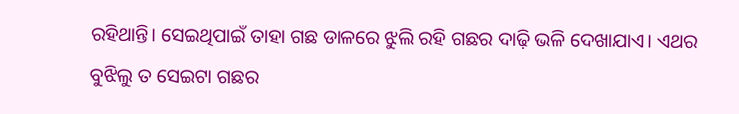ରହିଥାନ୍ତି। ସେଇଥିପାଇଁ ତାହା ଗଛ ଡାଳରେ ଝୁଲି ରହି ଗଛର ଦାଢ଼ି ଭଳି ଦେଖାଯାଏ। ଏଥର ବୁଝିଲୁ ତ ସେଇଟା ଗଛର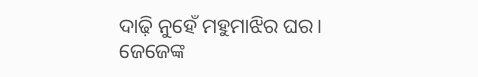ଦାଢ଼ି ନୁହେଁ ମହୁମାଝିର ଘର। ଜେଜେଙ୍କ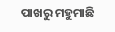ପାଖରୁ ମହୁମାଛି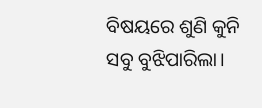ବିଷୟରେ ଶୁଣି କୁନି ସବୁ ବୁଝିପାରିଲା।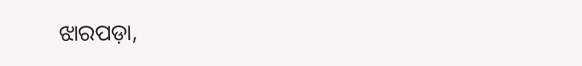ଝାରପଡ଼ା,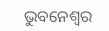ଭୁବନେଶ୍ବର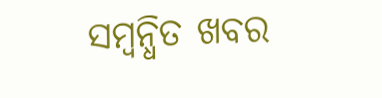ସମ୍ବନ୍ଧିତ ଖବର